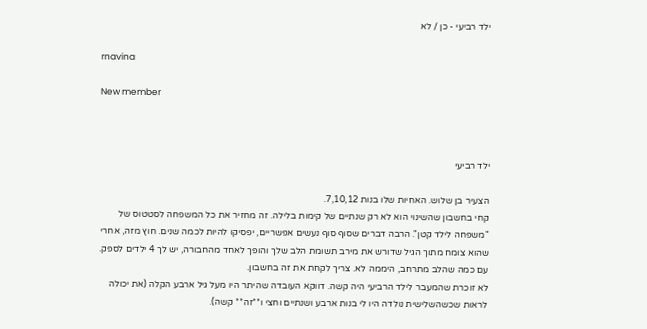ילד רביעי - כן / לא

rnavina

New member



ילד רביעי

הצעיר בן שלוש. האחיות שלו בנות 7,10,12.
קחי בחשבון שהשינוי הוא לא רק שנתיים של קימות בלילה. זה מחזיר את כל המשפחה לסטטוס של "משפחה לילד קטן". הרבה דברים שסוף סוף נעשים אפשריים, יפסיקו להיות לכמה שנים. חוץ מזה, אחרי שהוא צומח מתוך הגיל שדורש את מירב תשומת הלב שלך והופך לאחד מהחבורה, יש לך 4 ילדים לספק. עם כמה שהלב מתרחב, היממה לא. צריך לקחת את זה בחשבון.
לא זוכרת שהמעבר לילד הרביעי היה קשה. דווקא העובדה שהיתר היו מעל גיל ארבע הקלה (את יכולה לראות שכשהשלישית נולדה היו לי בנות ארבע ושנתיים וחצי ו**זה** קשה).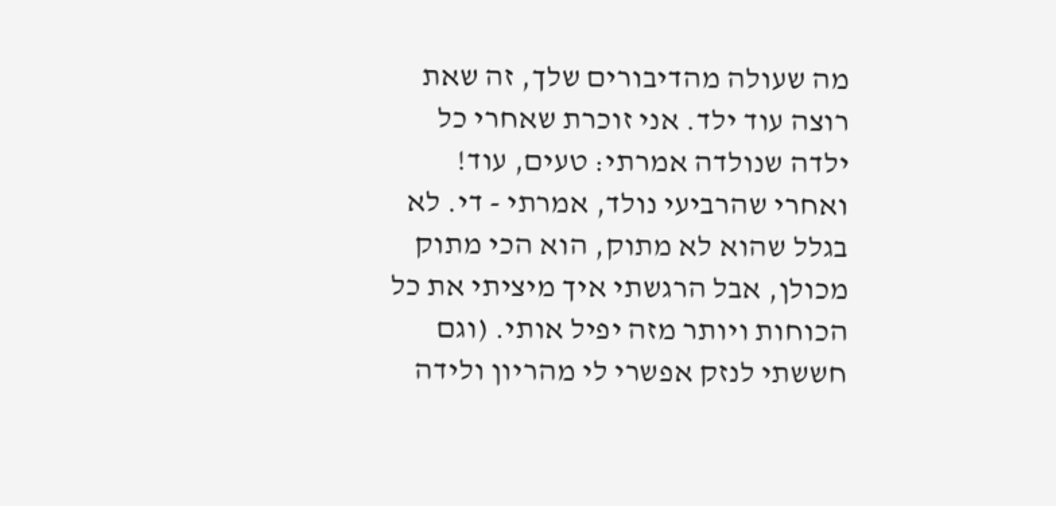מה שעולה מהדיבורים שלך, זה שאת רוצה עוד ילד. אני זוכרת שאחרי כל ילדה שנולדה אמרתי: טעים, עוד! ואחרי שהרביעי נולד, אמרתי - די. לא בגלל שהוא לא מתוק, הוא הכי מתוק מכולן, אבל הרגשתי איך מיציתי את כל הכוחות ויותר מזה יפיל אותי. (וגם חששתי לנזק אפשרי לי מהריון ולידה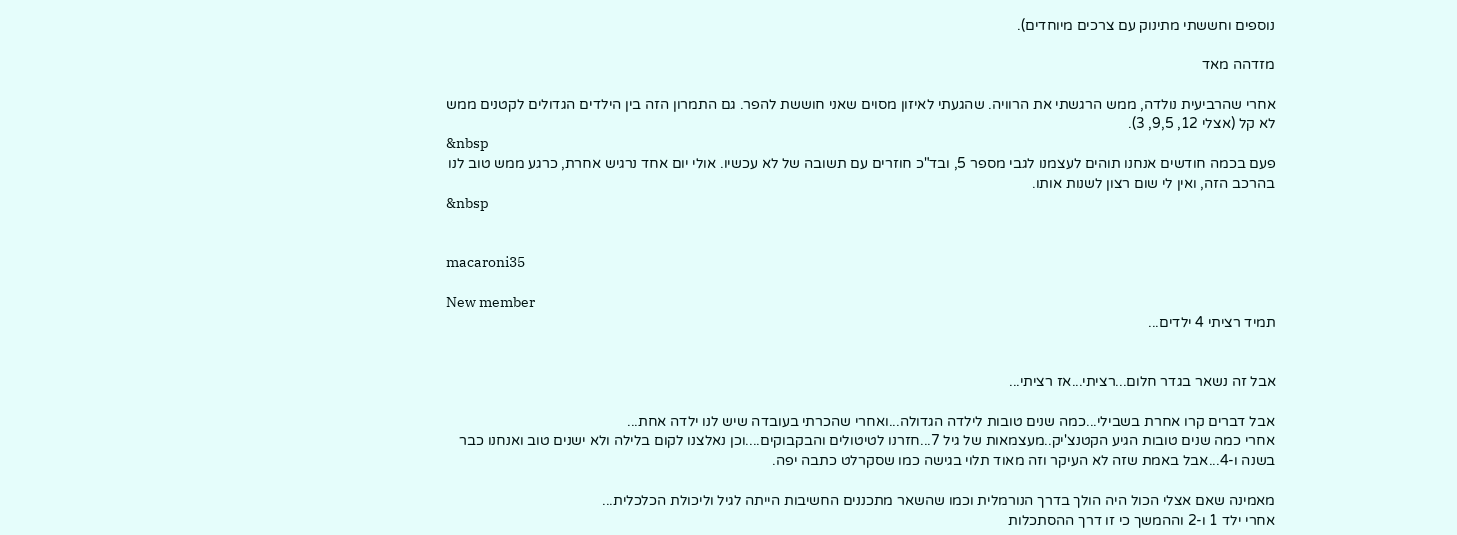נוספים וחששתי מתינוק עם צרכים מיוחדים).

מזדהה מאד

אחרי שהרביעית נולדה, ממש הרגשתי את הרוויה. שהגעתי לאיזון מסוים שאני חוששת להפר. גם התמרון הזה בין הילדים הגדולים לקטנים ממש לא קל (אצלי 12, 9,5, 3).
&nbsp
פעם בכמה חודשים אנחנו תוהים לעצמנו לגבי מספר 5, ובד"כ חוזרים עם תשובה של לא עכשיו. אולי יום אחד נרגיש אחרת, כרגע ממש טוב לנו בהרכב הזה, ואין לי שום רצון לשנות אותו.
&nbsp


macaroni35

New member
תמיד רציתי 4 ילדים...


אבל זה נשאר בגדר חלום...רציתי...אז רציתי...

אבל דברים קרו אחרת בשבילי...כמה שנים טובות לילדה הגדולה...ואחרי שהכרתי בעובדה שיש לנו ילדה אחת...
אחרי כמה שנים טובות הגיע הקטנצ'יק..מעצמאות של גיל 7...חזרנו לטיטולים והבקבוקים....וכן נאלצנו לקום בלילה ולא ישנים טוב ואנחנו כבר בשנה ו-4...אבל באמת שזה לא העיקר וזה מאוד תלוי בגישה כמו שסקרלט כתבה יפה.

מאמינה שאם אצלי הכול היה הולך בדרך הנורמלית וכמו שהשאר מתכננים החשיבות הייתה לגיל וליכולת הכלכלית...
אחרי ילד 1 ו-2 וההמשך כי זו דרך ההסתכלות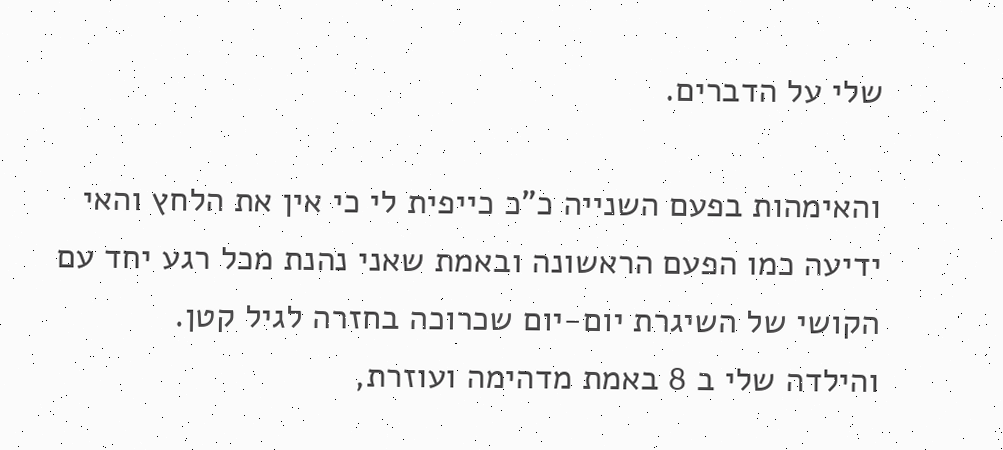שלי על הדברים.

והאימהות בפעם השנייה כ"כ כייפית לי כי אין את הלחץ והאי ידיעה כמו הפעם הראשונה ובאמת שאני נהנת מכל רגע יחד עם הקושי של השיגרת יום-יום שכרוכה בחזרה לגיל קטן.
והילדה שלי ב 8 באמת מדהימה ועוזרת,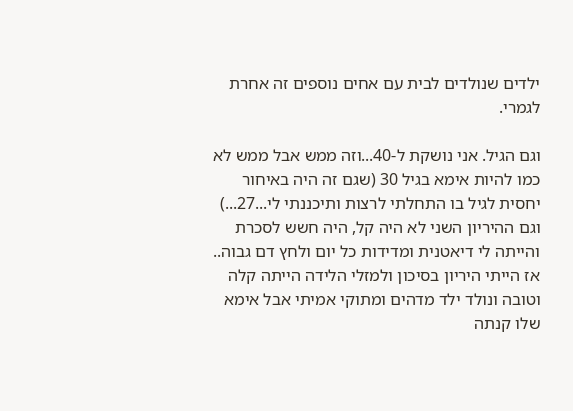ילדים שנולדים לבית עם אחים נוספים זה אחרת לגמרי.

וגם הגיל. אני נושקת ל-40...וזה ממש אבל ממש לא כמו להיות אימא בגיל 30 (שגם זה היה באיחור יחסית לגיל בו התחלתי לרצות ותיכננתי לי...27...) וגם ההיריון השני לא היה קל, היה חשש לסכרת והייתה לי דיאטנית ומדידות כל יום ולחץ דם גבוה..
אז הייתי היריון בסיכון ולמזלי הלידה הייתה קלה וטובה ונולד ילד מדהים ומתוקי אמיתי אבל אימא שלו קנתה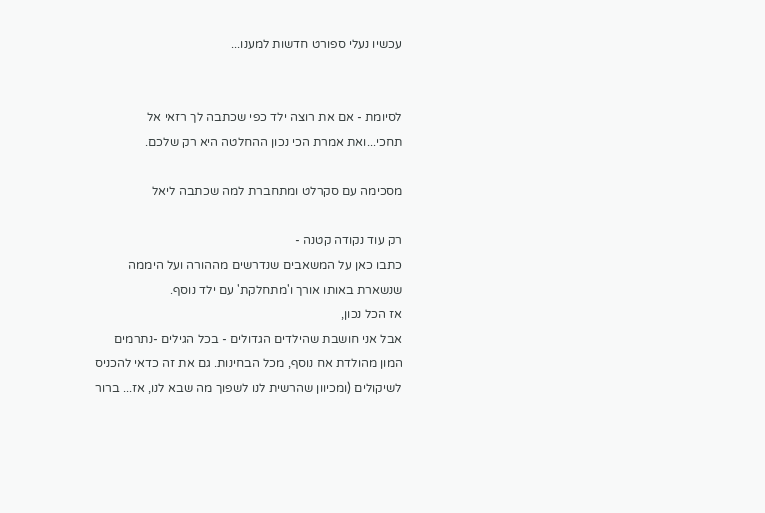עכשיו נעלי ספורט חדשות למענו...


לסיומת - אם את רוצה ילד כפי שכתבה לך רזאי אל תחכי...ואת אמרת הכי נכון ההחלטה היא רק שלכם.

מסכימה עם סקרלט ומתחברת למה שכתבה ליאל

רק עוד נקודה קטנה -
כתבו כאן על המשאבים שנדרשים מההורה ועל היממה שנשארת באותו אורך ו'מתחלקת' עם ילד נוסף.
אז הכל נכון,
אבל אני חושבת שהילדים הגדולים - בכל הגילים -נתרמים המון מהולדת אח נוסף, מכל הבחינות. גם את זה כדאי להכניס לשיקולים (ומכיוון שהרשית לנו לשפוך מה שבא לנו, אז... ברור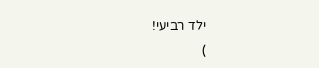ילד רביעי!
)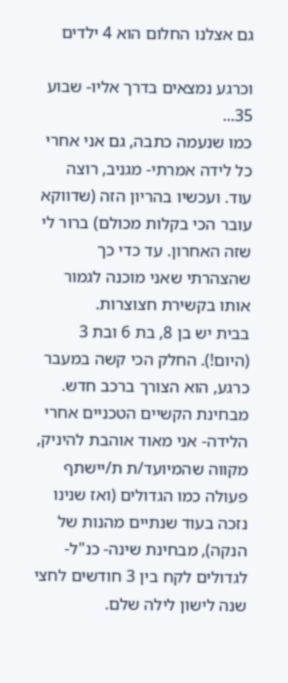גם אצלנו החלום הוא 4 ילדים

וכרגע נמצאים בדרך אליו- שבוע 35...
כמו שנעמה כתבה, גם אני אחרי כל לידה אמרתי- מגניב, רוצה עוד. ועכשיו בהריון הזה (שדווקא עובר הכי בקלות מכולם) ברור לי שזה האחרון. עד כדי כך שהצהרתי שאני מוכנה לגמור אותו בקשירת חצוצרות.
בבית יש בן 8, בת 6 ובת 3 (היום!). החלק הכי קשה במעבר כרגע, הוא הצורך ברכב חדש. מבחינת הקשיים הטכניים אחרי הלידה- אני מאוד אוהבת להיניק, מקווה שהמיועד/ת ת/יישתף פעולה כמו הגדולים (ואז שנינו נזכה בעוד שנתיים מהנות של הנקה), מבחינת שינה- כנ"ל- לגדולים לקח בין 3 חודשים לחצי שנה לישון לילה שלם.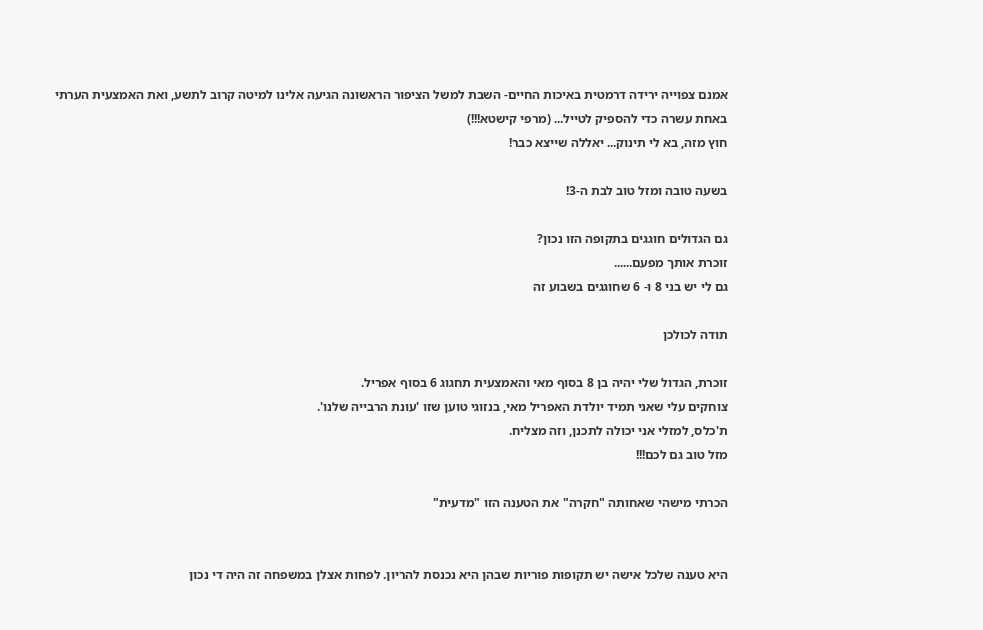אמנם צפוייה ירידה דרמטית באיכות החיים- השבת למשל הציפור הראשונה הגיעה אלינו למיטה קרוב לתשע, ואת האמצעית הערתי באחת עשרה כדי להספיק לטייל... (מרפי קישטא!!!)
חוץ מזה, בא לי תינוק... יאללה שייצא כבר!

בשעה טובה ומזל טוב לבת ה-3!

גם הגדולים חוגגים בתקופה הזו נכון?
זוכרת אותך מפעם......
גם לי יש בני 8 ו- 6 שחוגגים בשבוע זה

תודה לכולכן

זוכרת, הגדול שלי יהיה בן 8 בסוף מאי והאמצעית תחגוג 6 בסוף אפריל.
צוחקים עלי שאני תמיד יולדת האפריל מאי, בנזוגי טוען שזו 'עונת הרבייה שלנו'.
ת'כלס, למזלי אני יכולה לתכנן, וזה מצליח.
מזל טוב גם לכם!!!

הכרתי מישהי שאחותה "חקרה" את הטענה הזו "מדעית"


היא טענה שלכל אישה יש תקופות פוריות שבהן היא נכנסת להריון. לפחות אצלן במשפחה זה היה די נכון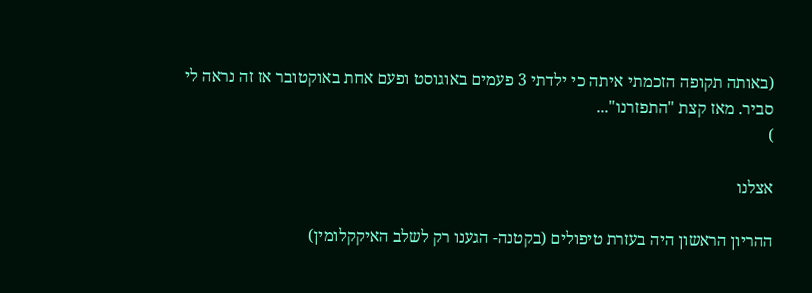(באותה תקופה הזכמתי איתה כי ילדתי 3 פעמים באוגוסט ופעם אחת באוקטובר אז זה נראה לי סביר. מאז קצת "התפזרנו"...
)

אצלנו

ההריון הראשון היה בעזרת טיפולים (בקטנה- הגענו רק לשלב האיקקלומין)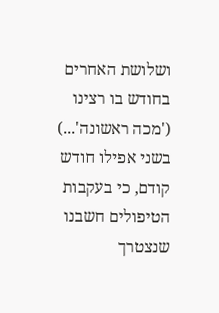ושלושת האחרים בחודש בו רצינו ('מכה ראשונה'...) בשני אפילו חודש קודם, כי בעקבות הטיפולים חשבנו שנצטרך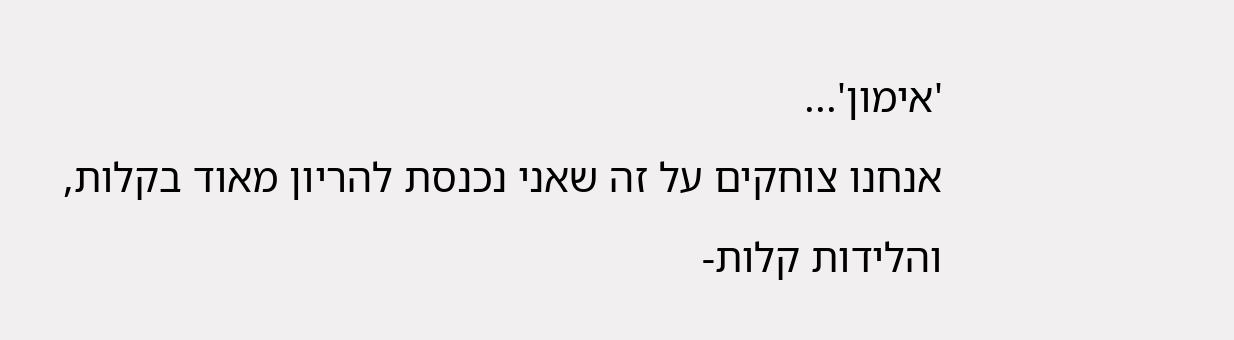'אימון'...
אנחנו צוחקים על זה שאני נכנסת להריון מאוד בקלות, והלידות קלות-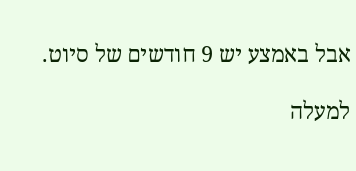אבל באמצע יש 9 חודשים של סיוט.

למעלה